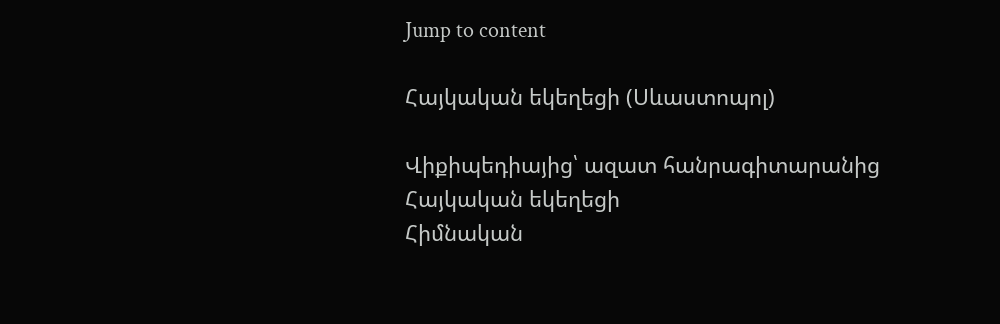Jump to content

Հայկական եկեղեցի (Սևաստոպոլ)

Վիքիպեդիայից՝ ազատ հանրագիտարանից
Հայկական եկեղեցի
Հիմնական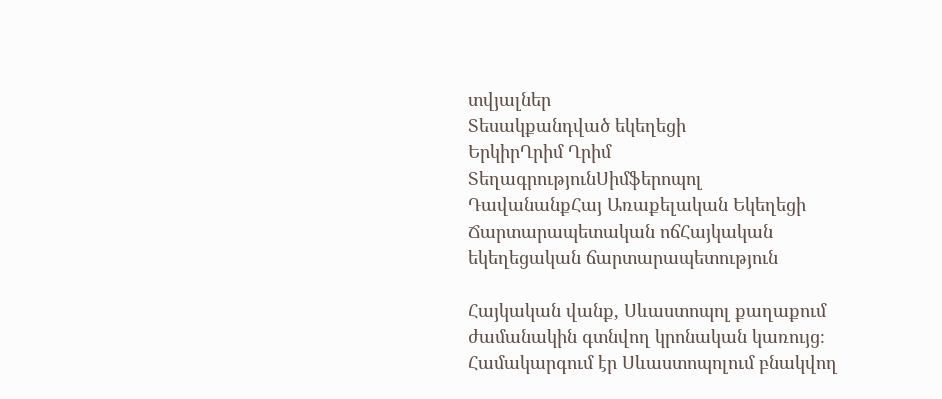տվյալներ
Տեսակքանդված եկեղեցի
ԵրկիրՂրիմ Ղրիմ
ՏեղագրությունՍիմֆերոպոլ
ԴավանանքՀայ Առաքելական Եկեղեցի
Ճարտարապետական ոճՀայկական եկեղեցական ճարտարապետություն

Հայկական վանք, Սևաստոպոլ քաղաքում ժամանակին գտնվող կրոնական կառույց։ Համակարգում էր Սևաստոպոլում բնակվող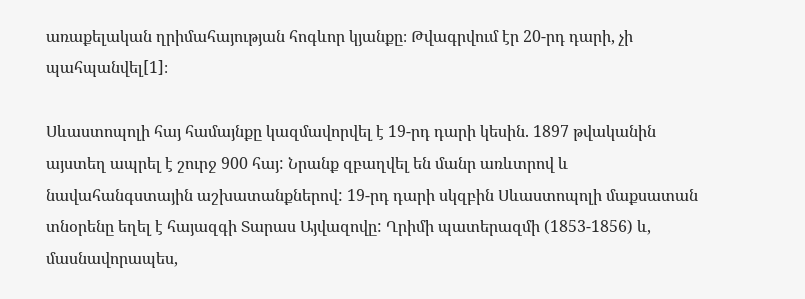առաքելական ղրիմահայության հոգևոր կյանքը։ Թվագրվում էր 20-րդ դարի, չի պահպանվել[1]։

Սևաստոպոլի հայ համայնքը կազմավորվել է 19-րդ դարի կեսին. 1897 թվականին այստեղ ապրել է շուրջ 900 հայ: Նրանք զբաղվել են մանր առևտրով և նավահանգստային աշխատանքներով: 19-րդ դարի սկզբին Սևաստոպոլի մաքսատան տնօրենը եղել է հայազգի Տարաս Այվազովը: Ղրիմի պատերազմի (1853-1856) և, մասնավորապես,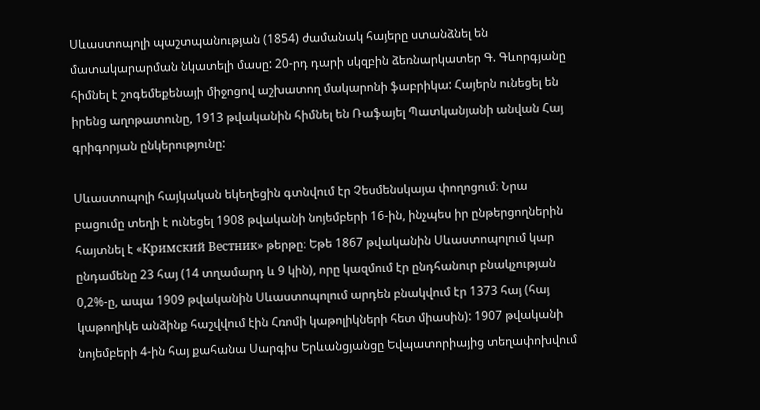Սևաստոպոլի պաշտպանության (1854) ժամանակ հայերը ստանձնել են մատակարարման նկատելի մասը: 20-րդ դարի սկզբին ձեռնարկատեր Գ. Գևորգյանը հիմնել է շոգեմեքենայի միջոցով աշխատող մակարոնի ֆաբրիկա: Հայերն ունեցել են իրենց աղոթատունը, 1913 թվականին հիմնել են Ռաֆայել Պատկանյանի անվան Հայ գրիգորյան ընկերությունը:

Սևաստոպոլի հայկական եկեղեցին գտնվում էր Չեսմենսկայա փողոցում։ Նրա բացումը տեղի է ունեցել 1908 թվականի նոյեմբերի 16-ին, ինչպես իր ընթերցողներին հայտնել է «Кримский Вестник» թերթը։ Եթե 1867 թվականին Սևաստոպոլում կար ընդամենը 23 հայ (14 տղամարդ և 9 կին), որը կազմում էր ընդհանուր բնակչության 0,2%-ը, ապա 1909 թվականին Սևաստոպոլում արդեն բնակվում էր 1373 հայ (հայ կաթողիկե անձինք հաշվվում էին Հռոմի կաթոլիկների հետ միասին): 1907 թվականի նոյեմբերի 4-ին հայ քահանա Սարգիս Երևանցյանցը Եվպատորիայից տեղափոխվում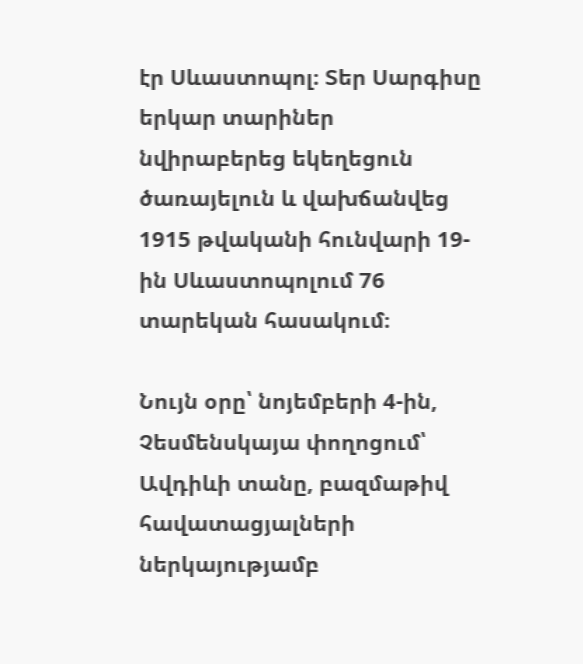էր Սևաստոպոլ։ Տեր Սարգիսը երկար տարիներ նվիրաբերեց եկեղեցուն ծառայելուն և վախճանվեց 1915 թվականի հունվարի 19-ին Սևաստոպոլում 76 տարեկան հասակում։

Նույն օրը՝ նոյեմբերի 4-ին, Չեսմենսկայա փողոցում՝ Ավդիևի տանը, բազմաթիվ հավատացյալների ներկայությամբ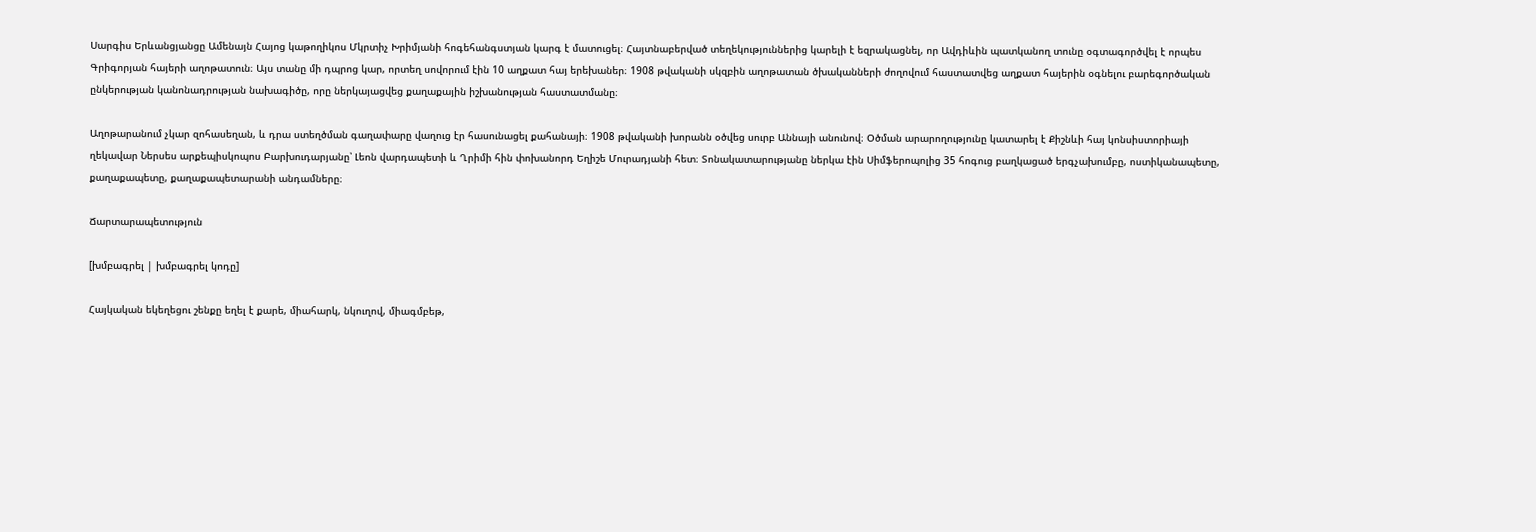Սարգիս Երևանցյանցը Ամենայն Հայոց կաթողիկոս Մկրտիչ Խրիմյանի հոգեհանգստյան կարգ է մատուցել։ Հայտնաբերված տեղեկություններից կարելի է եզրակացնել, որ Ավդիևին պատկանող տունը օգտագործվել է որպես Գրիգորյան հայերի աղոթատուն։ Այս տանը մի դպրոց կար, որտեղ սովորում էին 10 աղքատ հայ երեխաներ։ 1908 թվականի սկզբին աղոթատան ծխականների ժողովում հաստատվեց աղքատ հայերին օգնելու բարեգործական ընկերության կանոնադրության նախագիծը, որը ներկայացվեց քաղաքային իշխանության հաստատմանը։

Աղոթարանում չկար զոհասեղան, և դրա ստեղծման գաղափարը վաղուց էր հասունացել քահանայի։ 1908 թվականի խորանն օծվեց սուրբ Աննայի անունով։ Օծման արարողությունը կատարել է Քիշնևի հայ կոնսիստորիայի ղեկավար Ներսես արքեպիսկոպոս Բարխուդարյանը՝ Լեոն վարդապետի և Ղրիմի հին փոխանորդ Եղիշե Մուրադյանի հետ։ Տոնակատարությանը ներկա էին Սիմֆերոպոլից 35 հոգուց բաղկացած երգչախումբը, ոստիկանապետը, քաղաքապետը, քաղաքապետարանի անդամները։

Ճարտարապետություն

[խմբագրել | խմբագրել կոդը]

Հայկական եկեղեցու շենքը եղել է քարե, միահարկ, նկուղով, միագմբեթ,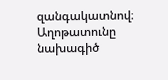զանգակատնով։ Աղոթատունը նախագիծ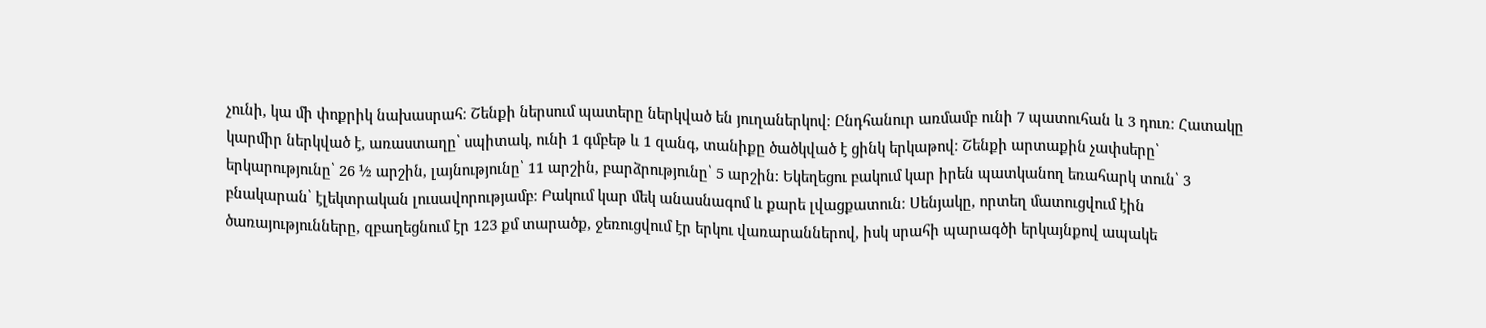չունի, կա մի փոքրիկ նախասրահ։ Շենքի ներսում պատերը ներկված են յուղաներկով։ Ընդհանուր առմամբ ունի 7 պատուհան և 3 դուռ։ Հատակը կարմիր ներկված է, առաստաղը՝ սպիտակ, ունի 1 գմբեթ և 1 զանգ, տանիքը ծածկված է ցինկ երկաթով։ Շենքի արտաքին չափսերը՝ երկարությունը՝ 26 ½ արշին, լայնությունը՝ 11 արշին, բարձրությունը՝ 5 արշին։ Եկեղեցու բակում կար իրեն պատկանող եռահարկ տուն՝ 3 բնակարան՝ էլեկտրական լուսավորությամբ։ Բակում կար մեկ անասնագոմ և քարե լվացքատուն։ Սենյակը, որտեղ մատուցվում էին ծառայությունները, զբաղեցնում էր 123 քմ տարածք, ջեռուցվում էր երկու վառարաններով, իսկ սրահի պարագծի երկայնքով ապակե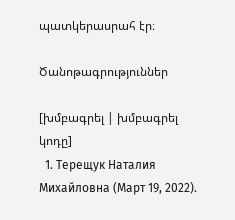պատկերասրահ էր։

Ծանոթագրություններ

[խմբագրել | խմբագրել կոդը]
  1. Терещук Наталия Михайловна (Март 19, 2022).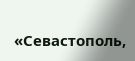«Севастополь,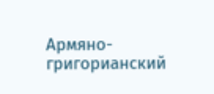Армяно-григорианский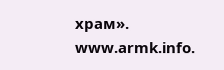храм». www.armk.info.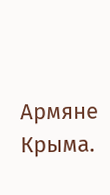Армяне Крыма.